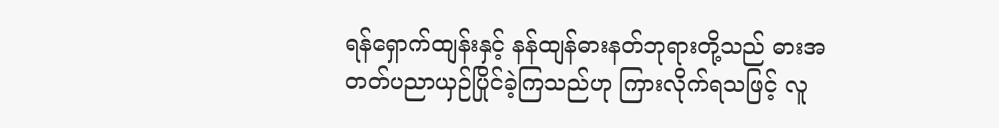ရန်ရှောက်ထျန်းနှင့် နန်ထျန်ဓားနတ်ဘုရားတို့သည် ဓားအတတ်ပညာယှဉ်ပြိုင်ခဲ့ကြသည်ဟု ကြားလိုက်ရသဖြင့် လူ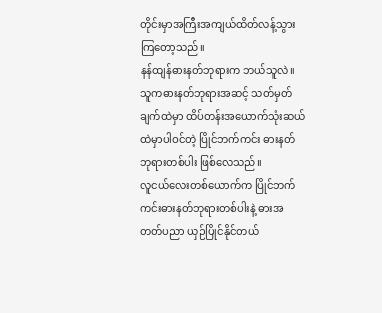တိုင်းမှာအကြီးအကျယ်ထိတ်လန့်သွားကြတော့သည်။
နန်ထျန်ဓားနတ်ဘုရားက ဘယ်သူလဲ။ သူကဓားနတ်ဘုရားအဆင့် သတ်မှတ်ချက်ထဲမှာ ထိပ်တန်းအယောက်သုံးဆယ်ထဲမှာပါဝင်တဲ့ ပြိုင်ဘက်ကင်း ဓားနတ်ဘုရားတစ်ပါး ဖြစ်လေသည်။
လူငယ်လေးတစ်ယောက်က ပြိုင်ဘက်ကင်းဓားနတ်ဘုရားတစ်ပါးနဲ့ ဓားအတတ်ပညာ ယှဉ်ပြိုင်နိုင်တယ်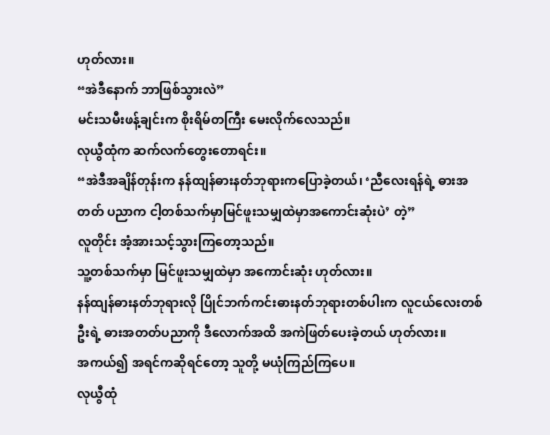ဟုတ်လား။
“အဲဒီနောက် ဘာဖြစ်သွားလဲ”
မင်းသမီးဖန့်ချင်းက စိုးရိမ်တကြီး မေးလိုက်လေသည်။
လုယွီထုံက ဆက်လက်တွေးတောရင်း။
“အဲဒီအချိန်တုန်းက နန်ထျန်ဓားနတ်ဘုရားကပြောခဲ့တယ်၊ ‘ညီလေးရန်ရဲ့ ဓားအတတ် ပညာက ငါ့တစ်သက်မှာမြင်ဖူးသမျှထဲမှာအကောင်းဆုံးပဲ’ တဲ့”
လူတိုင်း အံ့အားသင့်သွားကြတော့သည်။
သူ့တစ်သက်မှာ မြင်ဖူးသမျှထဲမှာ အကောင်းဆုံး ဟုတ်လား။
နန်ထျန်ဓားနတ်ဘုရားလို ပြိုင်ဘက်ကင်းဓားနတ်ဘုရားတစ်ပါးက လူငယ်လေးတစ်ဦးရဲ့ ဓားအတတ်ပညာကို ဒီလောက်အထိ အကဲဖြတ်ပေးခဲ့တယ် ဟုတ်လား။
အကယ်၍ အရင်ကဆိုရင်တော့ သူတို့ မယုံကြည်ကြပေ။
လုယွီထုံ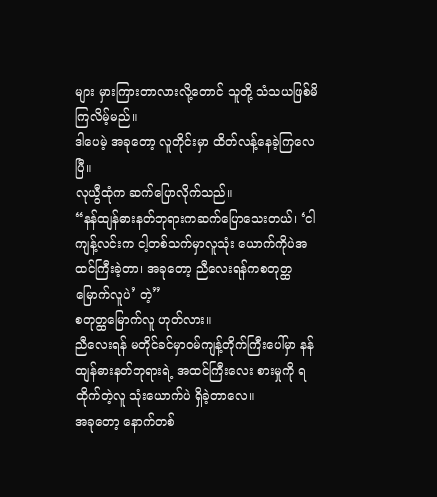များ မှားကြားတာလားလို့တောင် သူတို့ သံသယဖြစ်မိကြလိမ့်မည်။
ဒါပေမဲ့ အခုတော့ လူတိုင်းမှာ ထိတ်လန့်နေခဲ့ကြလေပြီ။
လုယွီထုံက ဆက်ပြောလိုက်သည်။
“နန်ထျန်ဓားနတ်ဘုရားကဆက်ပြောသေးတယ်၊ ‘ငါ ကျန့်လင်းက ငါ့တစ်သက်မှာလူသုံး ယောက်ကိုပဲအထင်ကြီးခဲ့တာ၊ အခုတော့ ညီလေးရန်ကစတုတ္ထမြောက်လူပဲ’ တဲ့”
စတုတ္ထမြောက်လူ ဟုတ်လား။
ညီလေးရန် မတိုင်ခင်မှာဝမ်ကျန့်တိုက်ကြီးပေါ်မှာ နန်ထျန်ဓားနတ်ဘုရားရဲ့ အထင်ကြီးလေး စားမှုကို ရထိုက်တဲ့လူ သုံးယောက်ပဲ ရှိခဲ့တာလေ။
အခုတော့ နောက်တစ်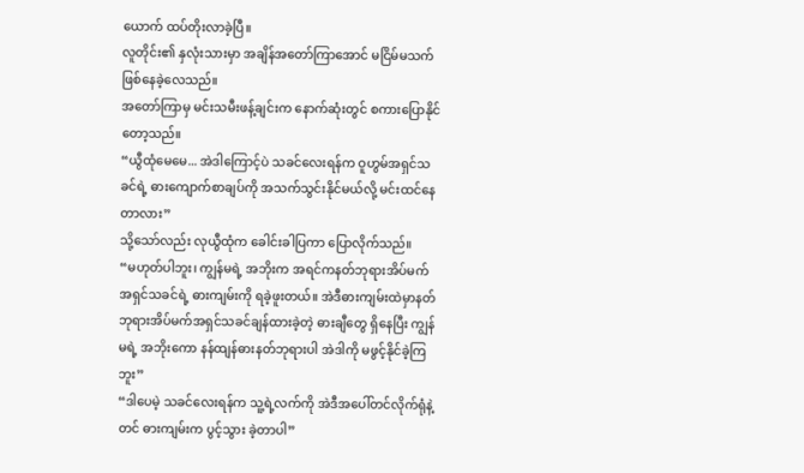ယောက် ထပ်တိုးလာခဲ့ပြီ။
လူတိုင်း၏ နှလုံးသားမှာ အချိန်အတော်ကြာအောင် မငြိမ်မသက် ဖြစ်နေခဲ့လေသည်။
အတော်ကြာမှ မင်းသမီးဖန့်ချင်းက နောက်ဆုံးတွင် စကားပြောနိုင်တော့သည်။
“ယွီထုံမေမေ... အဲဒါကြောင့်ပဲ သခင်လေးရန်က ဝူဟွမ်အရှင်သခင်ရဲ့ ဓားကျောက်စာချပ်ကို အသက်သွင်းနိုင်မယ်လို့ မင်းထင်နေတာလား”
သို့သော်လည်း လုယွီထုံက ခေါင်းခါပြကာ ပြောလိုက်သည်။
“မဟုတ်ပါဘူး၊ ကျွန်မရဲ့ အဘိုးက အရင်ကနတ်ဘုရားအိပ်မက်အရှင်သခင်ရဲ့ ဓားကျမ်းကို ရခဲ့ဖူးတယ်။ အဲဒီဓားကျမ်းထဲမှာနတ်ဘုရားအိပ်မက်အရှင်သခင်ချန်ထားခဲ့တဲ့ ဓားချီတွေ ရှိနေပြီး ကျွန်မရဲ့ အဘိုးကော နန်ထျန်ဓားနတ်ဘုရားပါ အဲဒါကို မဖွင့်နိုင်ခဲ့ကြဘူး”
“ဒါပေမဲ့ သခင်လေးရန်က သူ့ရဲ့လက်ကို အဲဒီအပေါ်တင်လိုက်ရုံနဲ့တင် ဓားကျမ်းက ပွင့်သွား ခဲ့တာပါ”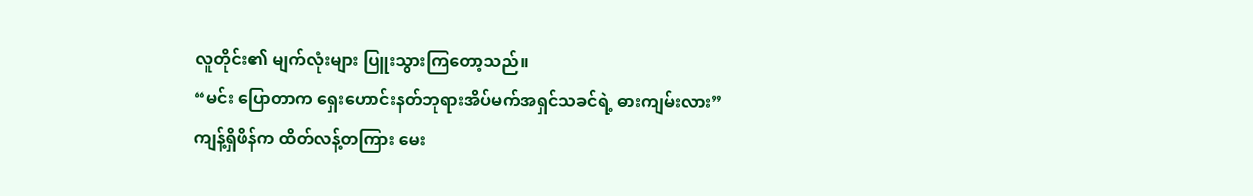လူတိုင်း၏ မျက်လုံးများ ပြူးသွားကြတော့သည်။
“မင်း ပြောတာက ရှေးဟောင်းနတ်ဘုရားအိပ်မက်အရှင်သခင်ရဲ့ ဓားကျမ်းလား”
ကျန့်ရှိဖိန်က ထိတ်လန့်တကြား မေး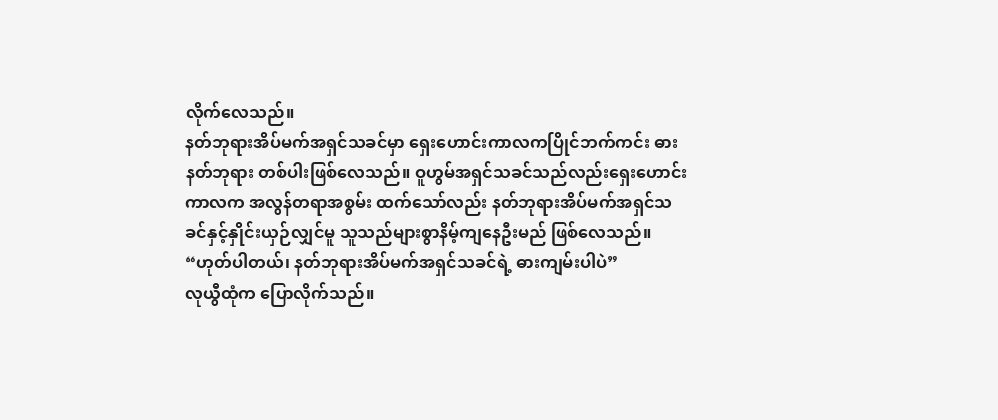လိုက်လေသည်။
နတ်ဘုရားအိပ်မက်အရှင်သခင်မှာ ရှေးဟောင်းကာလကပြိုင်ဘက်ကင်း ဓားနတ်ဘုရား တစ်ပါးဖြစ်လေသည်။ ဝူဟွမ်အရှင်သခင်သည်လည်းရှေးဟောင်းကာလက အလွန်တရာအစွမ်း ထက်သော်လည်း နတ်ဘုရားအိပ်မက်အရှင်သခင်နှင့်နှိုင်းယှဉ်လျှင်မူ သူသည်များစွာနိမ့်ကျနေဦးမည် ဖြစ်လေသည်။
“ဟုတ်ပါတယ်၊ နတ်ဘုရားအိပ်မက်အရှင်သခင်ရဲ့ ဓားကျမ်းပါပဲ”
လုယွီထုံက ပြောလိုက်သည်။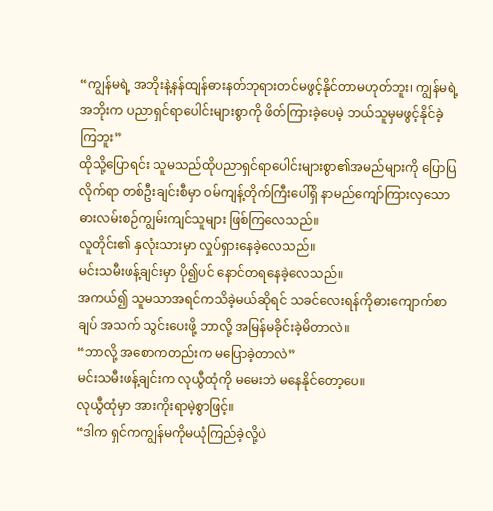“ကျွန်မရဲ့ အဘိုးနဲ့နန်ထျန်ဓားနတ်ဘုရားတင်မဖွင့်နိုင်တာမဟုတ်ဘူး၊ ကျွန်မရဲ့အဘိုးက ပညာရှင်ရာပေါင်းများစွာကို ဖိတ်ကြားခဲ့ပေမဲ့ ဘယ်သူမှမဖွင့်နိုင်ခဲ့ကြဘူး”
ထိုသို့ပြောရင်း သူမသည်ထိုပညာရှင်ရာပေါင်းများစွာ၏အမည်များကို ပြောပြလိုက်ရာ တစ်ဦးချင်းစီမှာ ဝမ်ကျန့်တိုက်ကြီးပေါ်ရှိ နာမည်ကျော်ကြားလှသော ဓားလမ်းစဉ်ကျွမ်းကျင်သူများ ဖြစ်ကြလေသည်။
လူတိုင်း၏ နှလုံးသားမှာ လှုပ်ရှားနေခဲ့လေသည်။
မင်းသမီးဖန့်ချင်းမှာ ပို၍ပင် နောင်တရနေခဲ့လေသည်။
အကယ်၍ သူမသာအရင်ကသိခဲ့မယ်ဆိုရင် သခင်လေးရန်ကိုဓားကျောက်စာချပ် အသက် သွင်းပေးဖို့ ဘာလို့ အမြန်မခိုင်းခဲ့မိတာလဲ။
“ဘာလို့ အစောကတည်းက မပြောခဲ့တာလဲ”
မင်းသမီးဖန့်ချင်းက လုယွီထုံကို မမေးဘဲ မနေနိုင်တော့ပေ။
လုယွီထုံမှာ အားကိုးရာမဲ့စွာဖြင့်။
“ဒါက ရှင်ကကျွန်မကိုမယုံကြည်ခဲ့လို့ပဲ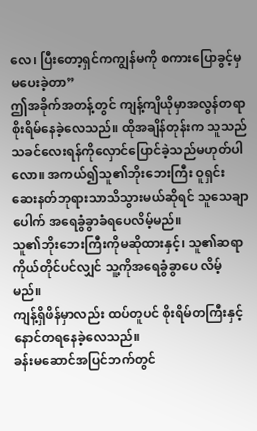လေ၊ ပြီးတော့ရှင်ကကျွန်မကို စကားပြောခွင့်မှ မပေးခဲ့တာ”
ဤအခိုက်အတန့်တွင် ကျန့်ကျိယိုမှာအလွန်တရာစိုးရိမ်နေခဲ့လေသည်။ ထိုအချိန်တုန်းက သူသည်သခင်လေးရန်ကိုလှောင်ပြောင်ခဲ့သည်မဟုတ်ပါလော။ အကယ်၍သူ၏ဘိုးဘေးကြီး ဝူရှင်း ဆေးနတ်ဘုရားသာသိသွားမယ်ဆိုရင် သူသေချာပေါက် အရေခွံခွာခံရပေလိမ့်မည်။
သူ၏ဘိုးဘေးကြီးကိုမဆိုထားနှင့်၊ သူ၏ဆရာကိုယ်တိုင်ပင်လျှင် သူ့ကိုအရေခွံခွာပေ လိမ့် မည်။
ကျန့်ရှိဖိန်မှာလည်း ထပ်တူပင် စိုးရိမ်တကြီးနှင့် နောင်တရနေခဲ့လေသည်။
ခန်းမဆောင်အပြင်ဘက်တွင်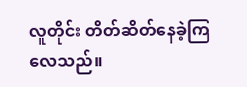လူတိုင်း တိတ်ဆိတ်နေခဲ့ကြလေသည်။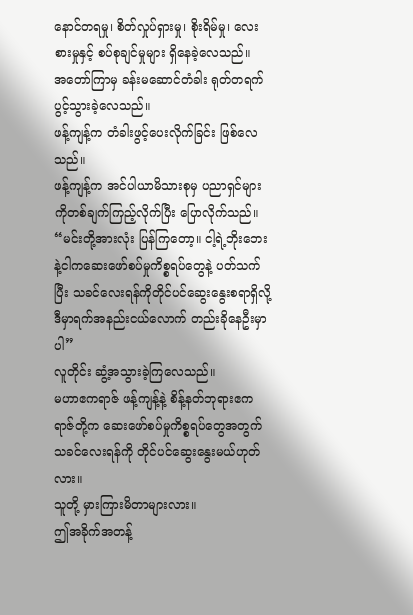နောင်တရမှု၊ စိတ်လှုပ်ရှားမှု၊ စိုးရိမ်မှု၊ လေးစားမှုနှင့် စပ်စုချင်မှုများ ရှိနေခဲ့လေသည်။
အတော်ကြာမှ ခန်းမဆောင်တံခါး ရုတ်တရက်ပွင့်သွားခဲ့လေသည်။
ဖန့်ကျန့်က တံခါးဖွင့်ပေးလိုက်ခြင်း ဖြစ်လေသည်။
ဖန့်ကျန့်က အင်ပါယာမိသားစုမှ ပညာရှင်များကိုတစ်ချက်ကြည့်လိုက်ပြီး ပြောလိုက်သည်။
“မင်းတို့အားလုံး ပြန်ကြတော့။ ငါ့ရဲ့ဘိုးဘေးနဲ့ငါကဆေးဖော်စပ်မှုကိစ္စရပ်တွေနဲ့ ပတ်သက် ပြီး သခင်လေးရန်ကိုတိုင်ပင်ဆွေးနွေးစရာရှိလို့ ဒီမှာရက်အနည်းငယ်လောက် တည်းခိုနေဦးမှာပါ”
လူတိုင်း ဆွံ့အသွားခဲ့ကြလေသည်။
မဟာဧကရာဇ် ဖန့်ကျန့်နဲ့ စိန့်နတ်ဘုရားဧကရာဇ်တို့က ဆေးဖော်စပ်မှုကိစ္စရပ်တွေအတွက် သခင်လေးရန်ကို တိုင်ပင်ဆွေးနွေးမယ်ဟုတ်လား။
သူတို့ မှားကြားမိတာများလား။
ဤအခိုက်အတန့်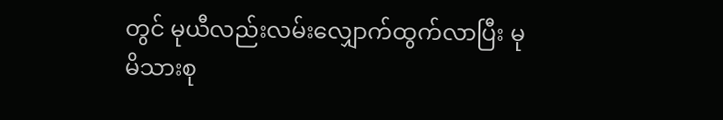တွင် မုယီလည်းလမ်းလျှောက်ထွက်လာပြီး မုမိသားစု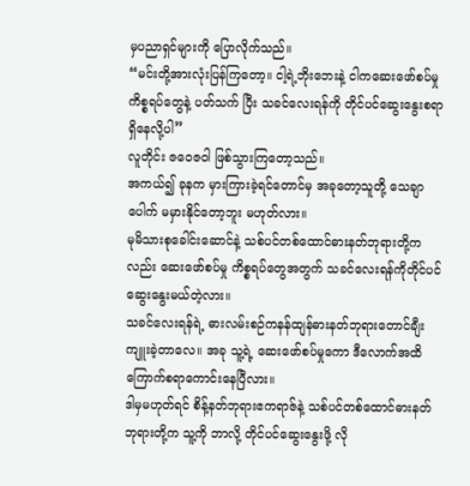မှပညာရှင်များကို ပြောလိုက်သည်။
“မင်းတို့အားလုံးပြန်ကြတော့။ ငါ့ရဲ့ဘိုးဘေးနဲ့ ငါကဆေးဖော်စပ်မှုကိစ္စရပ်တွေနဲ့ ပတ်သက် ပြီး သခင်လေးရန်ကို တိုင်ပင်ဆွေးနွေးစရာ ရှိနေလို့ပါ”
လူတိုင်း ဇဝေဇဝါ ဖြစ်သွားကြတော့သည်။
အကယ်၍ ခုနက မှားကြားခဲ့ရင်တောင်မှ အခုတော့သူတို့ သေချာပေါက် မမှားနိုင်တော့ဘူး မဟုတ်လား။
မုမိသားစုခေါင်းဆောင်နဲ့ သစ်ပင်တစ်ထောင်ဓားနတ်ဘုရားတို့ကလည်း ဆေးဖော်စပ်မှု ကိစ္စရပ်တွေအတွက် သခင်လေးရန်ကိုတိုင်ပင်ဆွေးနွေးမယ်တဲ့လား။
သခင်လေးရန်ရဲ့ ဓားလမ်းစဉ်ကနန်ထျန်ဓားနတ်ဘုရားတောင်ချီးကျူးခဲ့တာလေ။ အခု သူ့ရဲ့ ဆေးဖော်စပ်မှုကော ဒီလောက်အထိကြောက်စရာကောင်းနေပြီလား။
ဒါမှမဟုတ်ရင် စိန့်နတ်ဘုရားဧကရာဇ်နဲ့ သစ်ပင်တစ်ထောင်ဓားနတ်ဘုရားတို့က သူ့ကို ဘာလို့ တိုင်ပင်ဆွေးနွေးဖို့ လို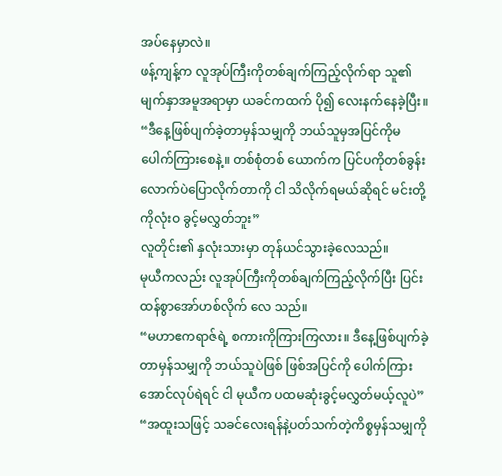အပ်နေမှာလဲ။
ဖန့်ကျန့်က လူအုပ်ကြီးကိုတစ်ချက်ကြည့်လိုက်ရာ သူ၏မျက်နှာအမူအရာမှာ ယခင်ကထက် ပို၍ လေးနက်နေခဲ့ပြီး။
“ဒီနေ့ဖြစ်ပျက်ခဲ့တာမှန်သမျှကို ဘယ်သူမှအပြင်ကိုမပေါက်ကြားစေနဲ့။ တစ်စုံတစ် ယောက်က ပြင်ပကိုတစ်ခွန်းလောက်ပဲပြောလိုက်တာကို ငါ သိလိုက်ရမယ်ဆိုရင် မင်းတို့ကိုလုံးဝ ခွင့်မလွှတ်ဘူး”
လူတိုင်း၏ နှလုံးသားမှာ တုန်ယင်သွားခဲ့လေသည်။
မုယီကလည်း လူအုပ်ကြီးကိုတစ်ချက်ကြည့်လိုက်ပြီး ပြင်းထန်စွာအော်ဟစ်လိုက် လေ သည်။
“မဟာဧကရာဇ်ရဲ့ စကားကိုကြားကြလား။ ဒီနေ့ဖြစ်ပျက်ခဲ့တာမှန်သမျှကို ဘယ်သူပဲဖြစ် ဖြစ်အပြင်ကို ပေါက်ကြားအောင်လုပ်ရဲရင် ငါ မုယီက ပထမဆုံးခွင့်မလွှတ်မယ့်လူပဲ”
“အထူးသဖြင့် သခင်လေးရန်နဲ့ပတ်သက်တဲ့ကိစ္စမှန်သမျှကို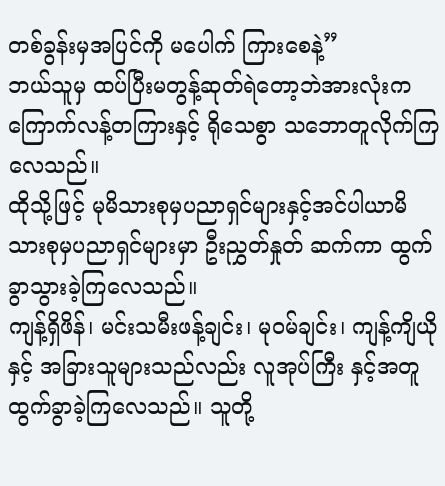တစ်ခွန်းမှအပြင်ကို မပေါက် ကြားစေနဲ့”
ဘယ်သူမှ ထပ်ပြီးမတွန့်ဆုတ်ရဲတော့ဘဲအားလုံးကကြောက်လန့်တကြားနှင့် ရိုသေစွာ သဘောတူလိုက်ကြလေသည်။
ထိုသို့ဖြင့် မုမိသားစုမှပညာရှင်များနှင့်အင်ပါယာမိသားစုမှပညာရှင်များမှာ ဦးညွှတ်နှုတ် ဆက်ကာ ထွက်ခွာသွားခဲ့ကြလေသည်။
ကျန့်ရှိဖိန်၊ မင်းသမီးဖန့်ချင်း၊ မုဝမ်ချင်း၊ ကျန့်ကျိယိုနှင့် အခြားသူများသည်လည်း လူအုပ်ကြီး နှင့်အတူထွက်ခွာခဲ့ကြလေသည်။ သူတို့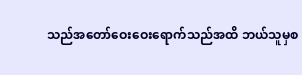သည်အတော်ဝေးဝေးရောက်သည်အထိ ဘယ်သူမှစ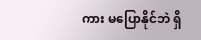ကား မပြောနိုင်ဘဲ ရှိ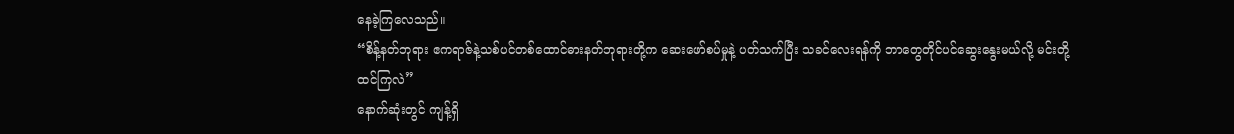နေခဲ့ကြလေသည်။
“စိန့်နတ်ဘုရား ဧကရာဇ်နဲ့သစ်ပင်တစ်ထောင်ဓားနတ်ဘုရားတို့က ဆေးဖော်စပ်မှုနဲ့ ပတ်သက်ပြီး သခင်လေးရန်ကို ဘာတွေတိုင်ပင်ဆွေးနွေးမယ်လို့ မင်းတို့ ထင်ကြလဲ”
နောက်ဆုံးတွင် ကျန့်ရှိ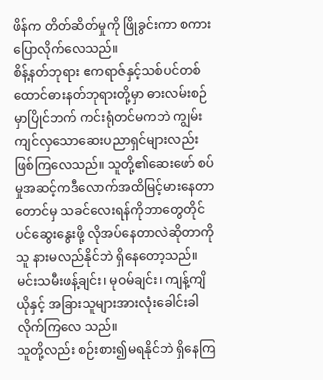ဖိန်က တိတ်ဆိတ်မှုကို ဖြိုခွင်းကာ စကားပြောလိုက်လေသည်။
စိန့်နတ်ဘုရား ဧကရာဇ်နှင့်သစ်ပင်တစ်ထောင်ဓားနတ်ဘုရားတို့မှာ ဓားလမ်းစဉ်မှာပြိုင်ဘက် ကင်းရုံတင်မကဘဲ ကျွမ်းကျင်လှသောဆေးပညာရှင်များလည်းဖြစ်ကြလေသည်။ သူတို့၏ဆေးဖော် စပ်မှုအဆင့်ကဒီလောက်အထိမြင့်မားနေတာတောင်မှ သခင်လေးရန်ကိုဘာတွေတိုင်ပင်ဆွေးနွေးဖို့ လိုအပ်နေတာလဲဆိုတာကို သူ နားမလည်နိုင်ဘဲ ရှိနေတော့သည်။
မင်းသမီးဖန့်ချင်း၊ မုဝမ်ချင်း၊ ကျန့်ကျိယိုနှင့် အခြားသူများအားလုံးခေါင်းခါလိုက်ကြလေ သည်။
သူတို့လည်း စဉ်းစား၍မရနိုင်ဘဲ ရှိနေကြ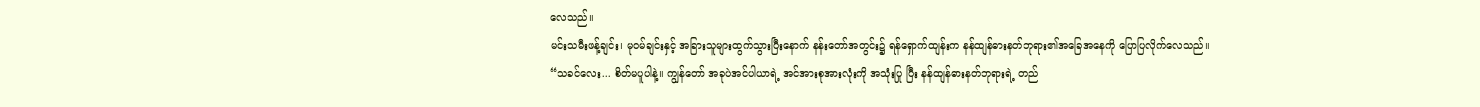လေသည်။
မင်းသမီးဖန့်ချင်း၊ မုဝမ်ချင်းနှင့် အခြားသူများထွက်သွားပြီးနောက် နန်းတော်အတွင်း၌ ရန်ရှောက်ထျန်းက နန်ထျန်ဓားနတ်ဘုရား၏အခြေအနေကို ပြောပြလိုက်လေသည်။
“သခင်လေး... စိတ်မပူပါနဲ့။ ကျွန်တော် အခုပဲအင်ပါယာရဲ့ အင်အားစုအားလုံးကို အသုံးပြု ပြီး နန်ထျန်ဓားနတ်ဘုရားရဲ့ တည်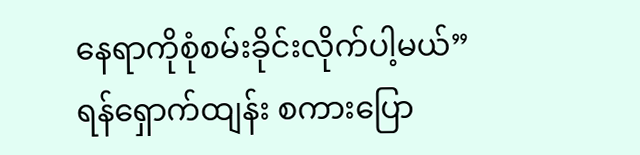နေရာကိုစုံစမ်းခိုင်းလိုက်ပါ့မယ်”
ရန်ရှောက်ထျန်း စကားပြော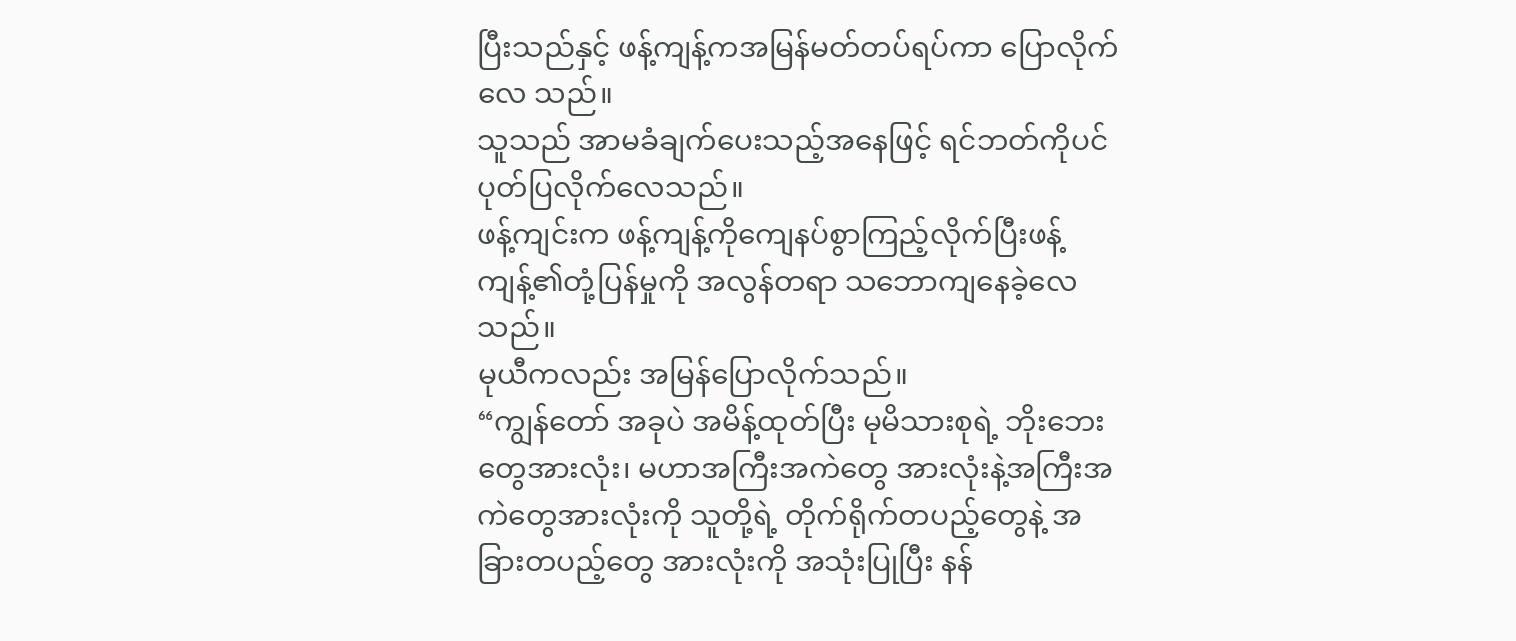ပြီးသည်နှင့် ဖန့်ကျန့်ကအမြန်မတ်တပ်ရပ်ကာ ပြောလိုက်လေ သည်။
သူသည် အာမခံချက်ပေးသည့်အနေဖြင့် ရင်ဘတ်ကိုပင်ပုတ်ပြလိုက်လေသည်။
ဖန့်ကျင်းက ဖန့်ကျန့်ကိုကျေနပ်စွာကြည့်လိုက်ပြီးဖန့်ကျန့်၏တုံ့ပြန်မှုကို အလွန်တရာ သဘောကျနေခဲ့လေသည်။
မုယီကလည်း အမြန်ပြောလိုက်သည်။
“ကျွန်တော် အခုပဲ အမိန့်ထုတ်ပြီး မုမိသားစုရဲ့ ဘိုးဘေးတွေအားလုံး၊ မဟာအကြီးအကဲတွေ အားလုံးနဲ့အကြီးအကဲတွေအားလုံးကို သူတို့ရဲ့ တိုက်ရိုက်တပည့်တွေနဲ့ အခြားတပည့်တွေ အားလုံးကို အသုံးပြုပြီး နန်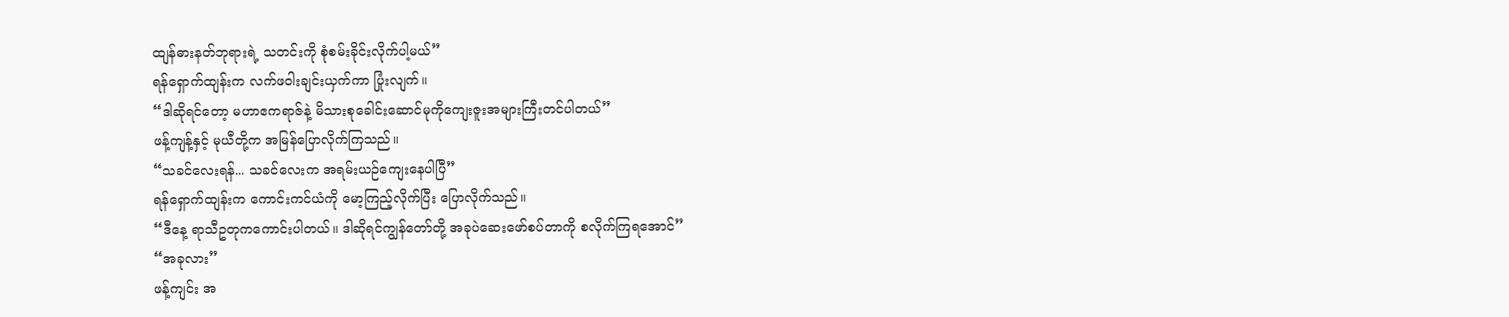ထျန်ဓားနတ်ဘုရားရဲ့ သတင်းကို စုံစမ်းခိုင်းလိုက်ပါ့မယ်”
ရန်ရှောက်ထျန်းက လက်ဖဝါးချင်းယှက်ကာ ပြုံးလျက်။
“ဒါဆိုရင်တော့ မဟာဧကရာဇ်နဲ့ မိသားစုခေါင်းဆောင်မုကိုကျေးဇူးအများကြီးတင်ပါတယ်”
ဖန့်ကျန့်နှင့် မုယီတို့က အမြန်ပြောလိုက်ကြသည်။
“သခင်လေးရန်... သခင်လေးက အရမ်းယဉ်ကျေးနေပါပြီ”
ရန်ရှောက်ထျန်းက ကောင်းကင်ယံကို မော့ကြည့်လိုက်ပြီး ပြောလိုက်သည်။
“ဒီနေ့ ရာသီဥတုကကောင်းပါတယ်။ ဒါဆိုရင်ကျွန်တော်တို့ အခုပဲဆေးဖော်စပ်တာကို စလိုက်ကြရအောင်”
“အခုလား”
ဖန့်ကျင်း အ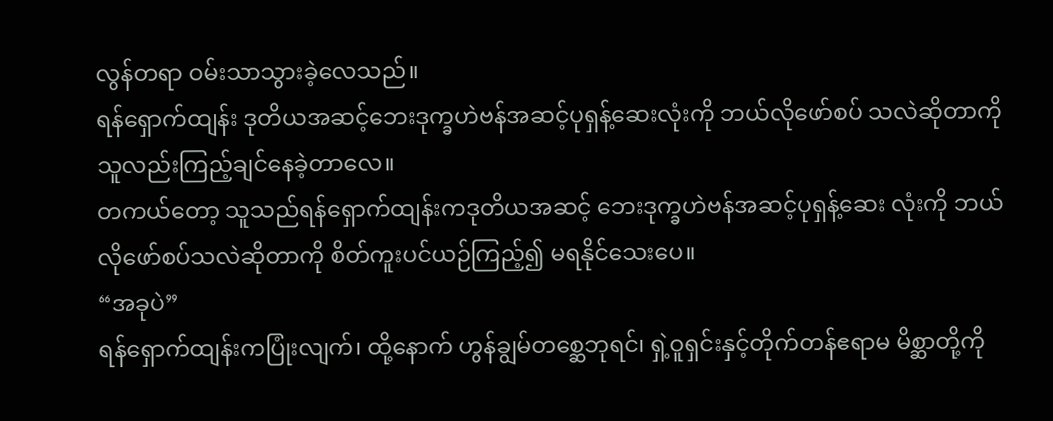လွန်တရာ ဝမ်းသာသွားခဲ့လေသည်။
ရန်ရှောက်ထျန်း ဒုတိယအဆင့်ဘေးဒုက္ခဟဲဗန်အဆင့်ပုရှန့်ဆေးလုံးကို ဘယ်လိုဖော်စပ် သလဲဆိုတာကို သူလည်းကြည့်ချင်နေခဲ့တာလေ။
တကယ်တော့ သူသည်ရန်ရှောက်ထျန်းကဒုတိယအဆင့် ဘေးဒုက္ခဟဲဗန်အဆင့်ပုရှန့်ဆေး လုံးကို ဘယ်လိုဖော်စပ်သလဲဆိုတာကို စိတ်ကူးပင်ယဉ်ကြည့်၍ မရနိုင်သေးပေ။
“အခုပဲ”
ရန်ရှောက်ထျန်းကပြုံးလျက်၊ ထို့နောက် ဟွန်ချွမ်တစ္ဆေဘုရင်၊ ရှဲ့ဝူရှင်းနှင့်တိုက်တန်ဧရာမ မိစ္ဆာတို့ကို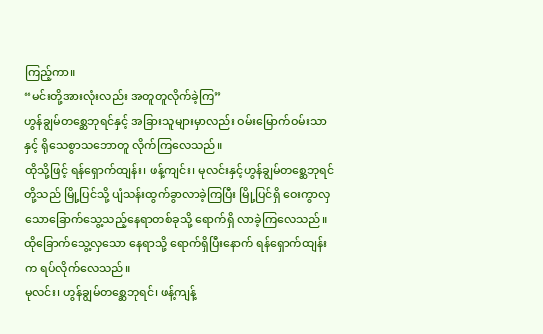ကြည့်ကာ။
“မင်းတို့အားလုံးလည်း အတူတူလိုက်ခဲ့ကြ”
ဟွန်ချွမ်တစ္ဆေဘုရင်နှင့် အခြားသူများမှာလည်း ဝမ်းမြောက်ဝမ်းသာနှင့် ရိုသေစွာသဘောတူ လိုက်ကြလေသည်။
ထိုသို့ဖြင့် ရန်ရှောက်ထျန်း၊ ဖန့်ကျင်း၊ မုလင်းနှင့်ဟွန်ချွမ်တစ္ဆေဘုရင်တို့သည် မြို့ပြင်သို့ ပျံသန်းထွက်ခွာလာခဲ့ကြပြီး မြို့ပြင်ရှိ ဝေးကွာလှသောခြောက်သွေ့သည့်နေရာတစ်ခုသို့ ရောက်ရှိ လာခဲ့ကြလေသည်။
ထိုခြောက်သွေ့လှသော နေရာသို့ ရောက်ရှိပြီးနောက် ရန်ရှောက်ထျန်းက ရပ်လိုက်လေသည်။
မုလင်း၊ ဟွန်ချွမ်တစ္ဆေဘုရင်၊ ဖန့်ကျန့်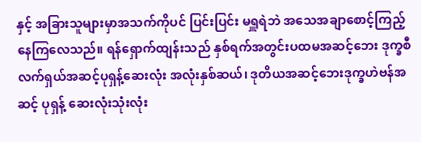နှင့် အခြားသူများမှာအသက်ကိုပင် ပြင်းပြင်း မရှူရဲဘဲ အသေအချာစောင့်ကြည့်နေကြလေသည်။ ရန်ရှောက်ထျန်းသည် နှစ်ရက်အတွင်းပထမအဆင့်ဘေး ဒုက္ခစီလက်ရှယ်အဆင့်ပုရှန့်ဆေးလုံး အလုံးနှစ်ဆယ်၊ ဒုတိယအဆင့်ဘေးဒုက္ခဟဲဗန်အဆင့် ပုရှန့် ဆေးလုံးသုံးလုံး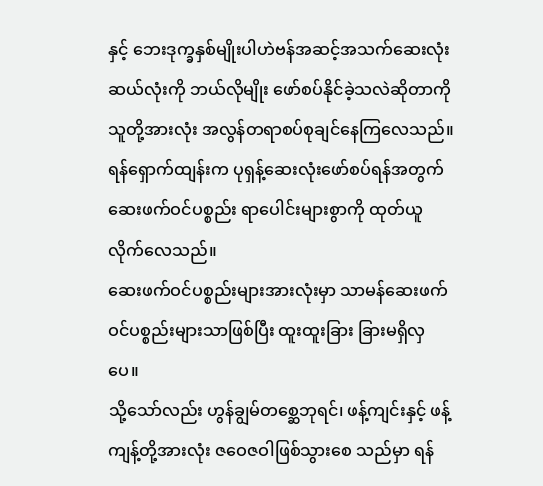နှင့် ဘေးဒုက္ခနှစ်မျိုးပါဟဲဗန်အဆင့်အသက်ဆေးလုံးဆယ်လုံးကို ဘယ်လိုမျိုး ဖော်စပ်နိုင်ခဲ့သလဲဆိုတာကို သူတို့အားလုံး အလွန်တရာစပ်စုချင်နေကြလေသည်။
ရန်ရှောက်ထျန်းက ပုရှန့်ဆေးလုံးဖော်စပ်ရန်အတွက် ဆေးဖက်ဝင်ပစ္စည်း ရာပေါင်းများစွာကို ထုတ်ယူလိုက်လေသည်။
ဆေးဖက်ဝင်ပစ္စည်းများအားလုံးမှာ သာမန်ဆေးဖက်ဝင်ပစ္စည်းများသာဖြစ်ပြီး ထူးထူးခြား ခြားမရှိလှပေ။
သို့သော်လည်း ဟွန်ချွမ်တစ္ဆေဘုရင်၊ ဖန့်ကျင်းနှင့် ဖန့်ကျန့်တို့အားလုံး ဇဝေဇဝါဖြစ်သွားစေ သည်မှာ ရန်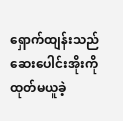ရှောက်ထျန်းသည် ဆေးပေါင်းအိုးကို ထုတ်မယူခဲ့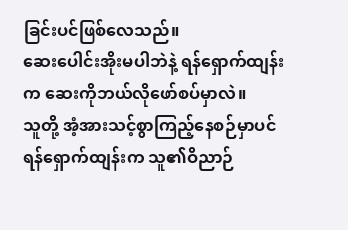ခြင်းပင်ဖြစ်လေသည်။
ဆေးပေါင်းအိုးမပါဘဲနဲ့ ရန်ရှောက်ထျန်းက ဆေးကိုဘယ်လိုဖော်စပ်မှာလဲ။
သူတို့ အံ့အားသင့်စွာကြည့်နေစဉ်မှာပင် ရန်ရှောက်ထျန်းက သူ၏ဝိညာဉ်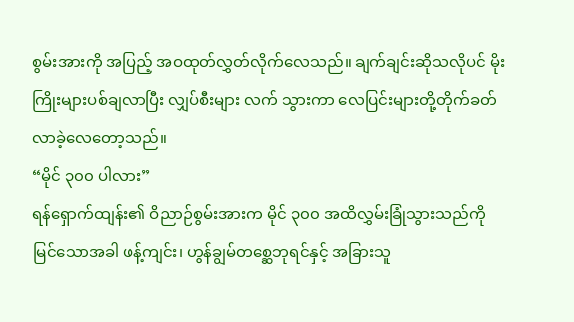စွမ်းအားကို အပြည့် အဝထုတ်လွှတ်လိုက်လေသည်။ ချက်ချင်းဆိုသလိုပင် မိုးကြိုးများပစ်ချလာပြီး လျှပ်စီးများ လက် သွားကာ လေပြင်းများတို့တိုက်ခတ်လာခဲ့လေတော့သည်။
“မိုင် ၃၀၀ ပါလား”
ရန်ရှောက်ထျန်း၏ ဝိညာဉ်စွမ်းအားက မိုင် ၃၀၀ အထိလွှမ်းခြုံသွားသည်ကို မြင်သောအခါ ဖန့်ကျင်း၊ ဟွန်ချွမ်တစ္ဆေဘုရင်နှင့် အခြားသူ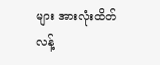များ အားလုံးထိတ်လန့်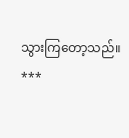သွားကြတော့သည်။
***